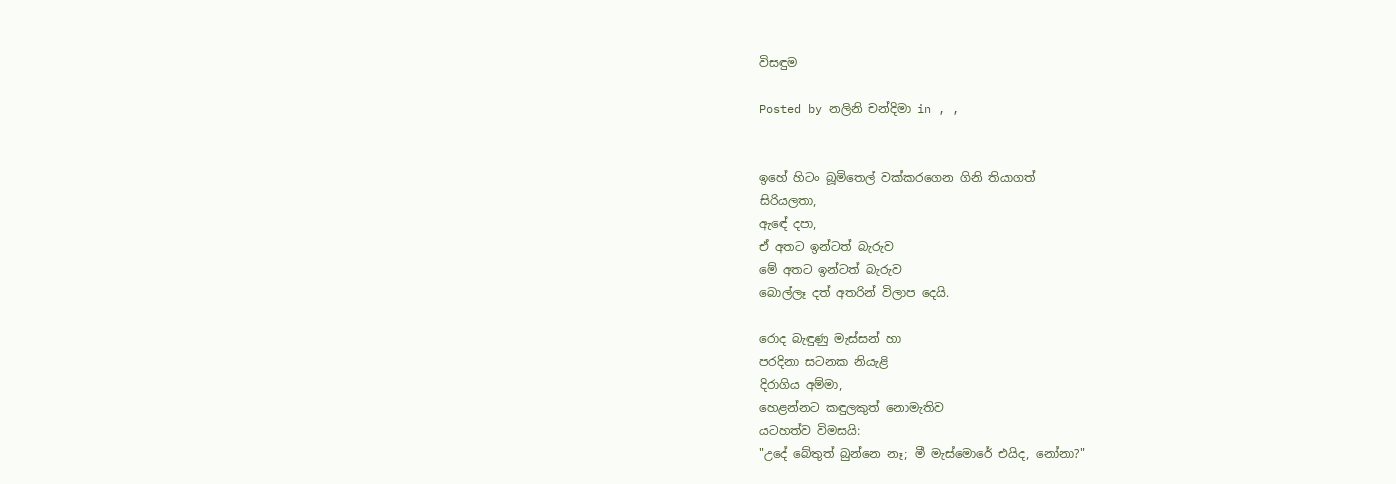විසඳුම

Posted by නලිනි චන්දිමා in , ,


ඉහේ හිටං බූමිතෙල් වක්කරගෙන ගිනි තියාගත්
සිරියලතා,
ඇඳේ දපා,
ඒ අතට ඉන්ටත් බැරුව
මේ අතට ඉන්ටත් බැරුව
බොල්ලෑ දත් අතරින් විලාප දෙයි.

රොද බැඳුණු මැස්සන් හා
පරදිනා සටනක නියැළි
දිරාගිය අම්මා,
හෙළන්නට කඳුලකුත් නොමැතිව
යටහත්ව විමසයි:
"උදේ බේතුත් බුන්නෙ නෑ; මී මැස්මොරේ එයිද, නෝනා?"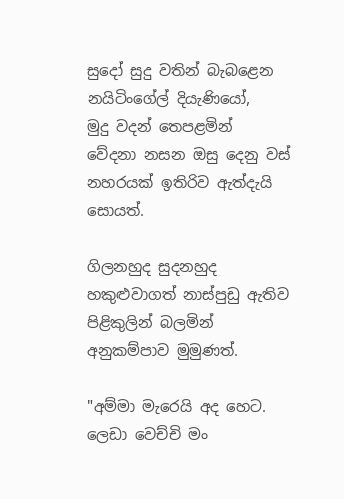සුදෝ සුදු වතින් බැබළෙන
නයිටිංගේල් දියැණියෝ,
මුදු වදන් තෙපළමින්
වේදනා නසන ඔසු දෙනු වස්
නහරයක් ඉතිරිව ඇත්දැයි සොයත්.

ගිලනහුද සුදනහුද
හකුළුවාගත් නාස්පුඩු ඇතිව
පිළිකුලින් බලමින්
අනුකම්පාව මුමුණත්.

"අම්මා මැරෙයි අද හෙට.
ලෙඩා වෙච්චි මං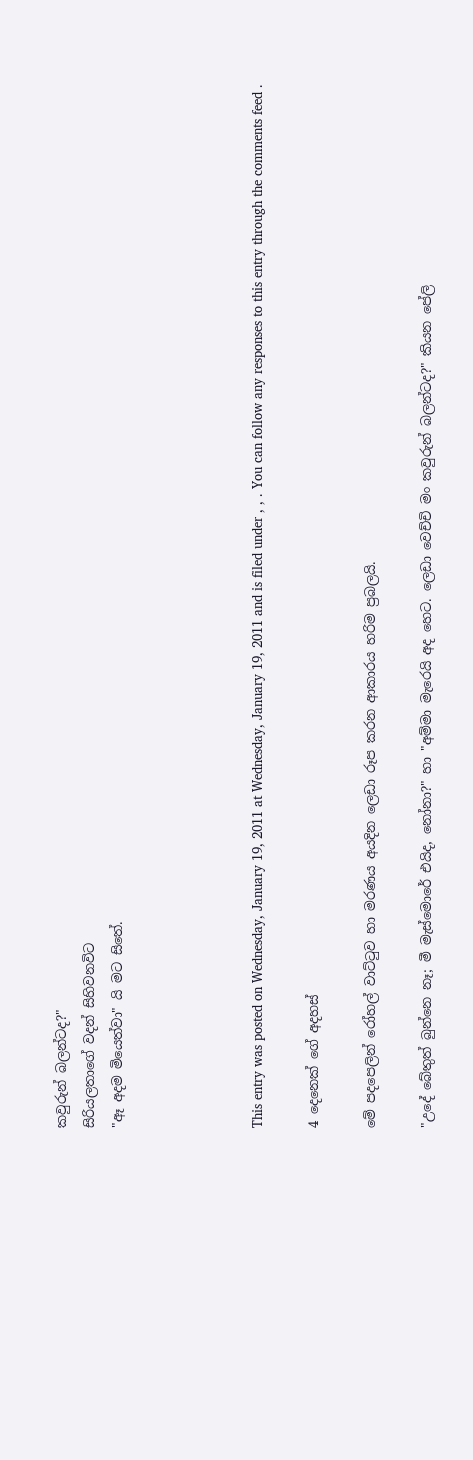කවුරුන් බලන්ටද?"
සිරියලතාගේ වදන් සිහිවනවිට
"ඈ අදම මියෙත්වා" යි මට සිතේ.




This entry was posted on Wednesday, January 19, 2011 at Wednesday, January 19, 2011 and is filed under , , . You can follow any responses to this entry through the comments feed .

4 දෙනෙක් ගේ අදහස්

මේ පදපෙලින් රෝහල් වාට්ටුව හා මරණය අයදින ලෙඩා රූප කරන ආකාරය හරිම ප්‍රබලයි.

"උදේ බේතුත් බුන්නෙ නෑ; මී මැස්මොරේ එයිද, නෝනා?" හා "අම්මා මැරෙයි අද හෙට. ලෙඩා වෙච්චි මං කවුරුන් බලන්ටද?" කියන පේලි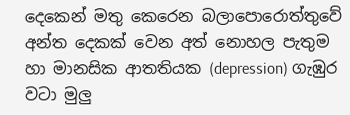දෙකෙන් මතු කෙරෙන බලාපොරොත්තුවේ අන්ත දෙකක් වෙන අත් නොහල පැතුම හා මානසික ආතතියක (depression) ගැඹුර වටා මුලු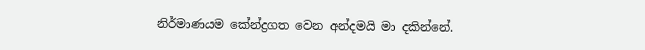නිර්මාණයම කේන්ද්‍රගත වෙන අන්දමයි මා දකින්නේ.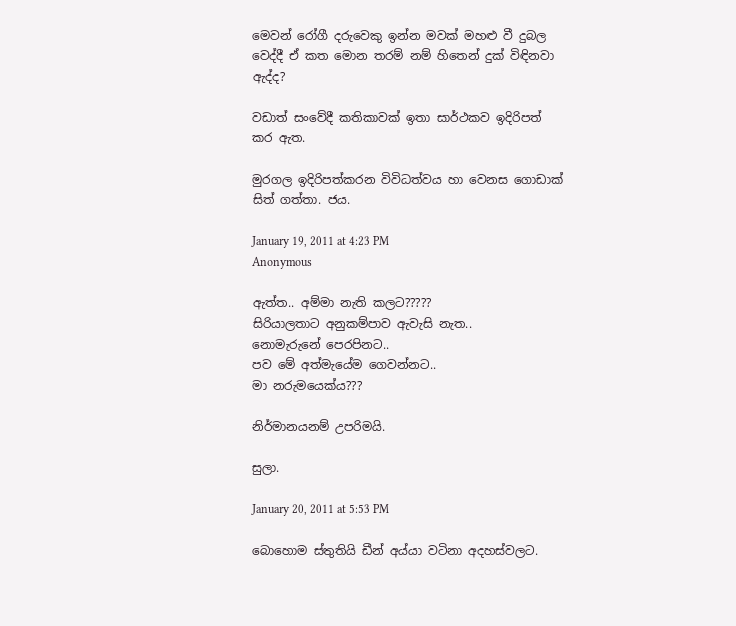මෙවන් රෝගී දරුවෙකු ඉන්න මවක් මහළු වී දුබල වෙද්දී ඒ කත මොන තරම් නම් හිතෙන් දුක් විඳිනවා ඇද්ද?

වඩාත් සංවේදී කතිකාවක් ඉතා සාර්ථකව ඉදිරිපත් කර ඇත.

මුරගල ඉදිරිපත්කරන විවිධත්වය හා වෙනස ගොඩාක් සිත් ගත්තා. ජය.

January 19, 2011 at 4:23 PM
Anonymous

ඇත්ත.. අම්මා නැති කලට?????
සිරියාලතාට අනුකම්පාව ඇවැසි නැත..
නොමැරුනේ පෙරපිනට..
පව මේ අත්මැයේම ගෙවන්නට..
මා නරුමයෙක්ය???

නිර්මානයනම් උපරිමයි.

සුලා.

January 20, 2011 at 5:53 PM

බොහොම ස්තුතියි ඩීන් අය්යා වටිනා අදහස්වලට.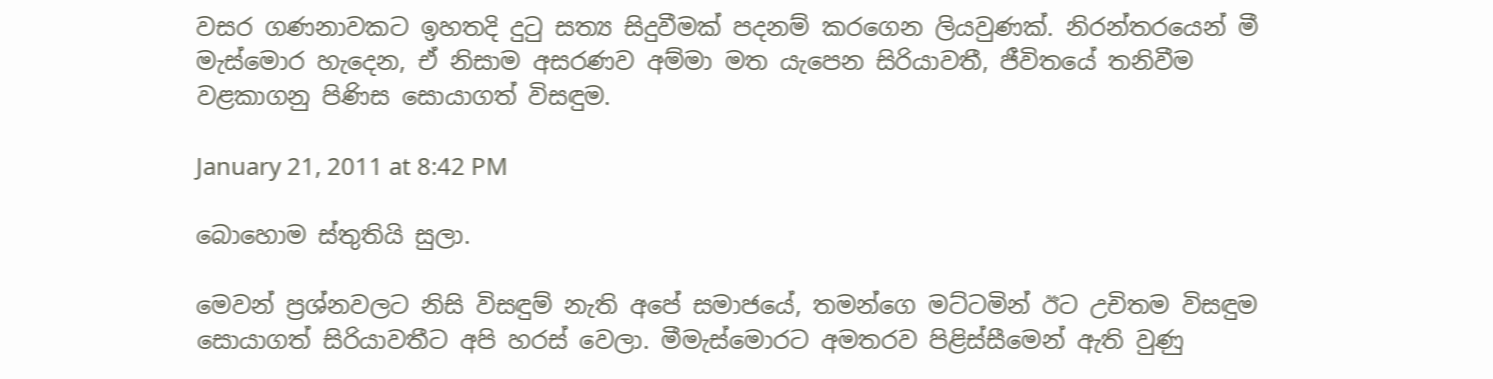වසර ගණනාවකට ඉහතදි දුටු සත්‍ය සිදුවීමක් පදනම් කරගෙන ලියවුණක්. නිරන්තරයෙන් මී මැස්මොර හැදෙන, ඒ නිසාම අසරණව අම්මා මත යැපෙන සිරියාවතී, ජීවිතයේ තනිවීම වළකාගනු පිණිස සොයාගත් විසඳුම.

January 21, 2011 at 8:42 PM

බොහොම ස්තුතියි සුලා.

මෙවන් ප්‍රශ්නවලට නිසි විසඳුම් නැති අපේ සමාජයේ, තමන්ගෙ මට්ටමින් ඊට උචිතම විසඳුම සොයාගත් සිරියාවතීට අපි හරස් වෙලා. මීමැස්මොරට අමතරව පිළිස්සීමෙන් ඇති වුණු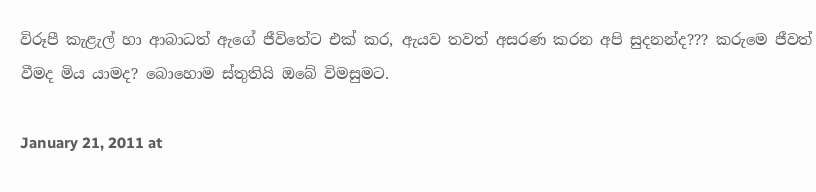විරූපී කැළැල් හා ආබාධත් ඇගේ ජීවිතේට එක් කර, ඇයව තවත් අසරණ කරන අපි සුදනන්ද??? කරුමෙ ජීවත් වීමද මිය යාමද? බොහොම ස්තුතියි ඔබේ විමසුමට.

January 21, 2011 at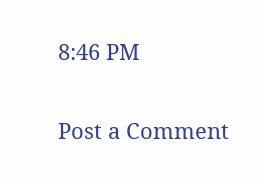8:46 PM

Post a Comment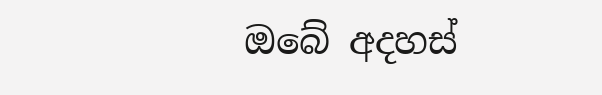ඔබේ අදහස්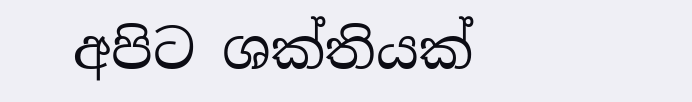අපිට ශක්තියක්